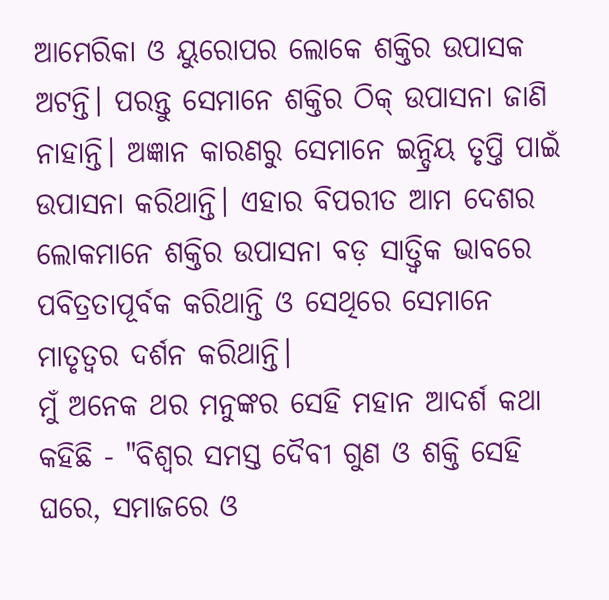ଆମେରିକା ଓ ୟୁରୋପର ଲୋକେ ଶକ୍ତିର ଉପାସକ ଅଟନ୍ତି। ପରନ୍ତୁ ସେମାନେ ଶକ୍ତିର ଠିକ୍ ଉପାସନା ଜାଣି ନାହାନ୍ତି। ଅଜ୍ଞାନ କାରଣରୁ ସେମାନେ ଇନ୍ଦ୍ରିୟ ତୃପ୍ତି ପାଇଁ ଉପାସନା କରିଥାନ୍ତି। ଏହାର ବିପରୀତ ଆମ ଦେଶର ଲୋକମାନେ ଶକ୍ତିର ଉପାସନା ବଡ଼ ସାତ୍ତ୍ଵିକ ଭାବରେ ପବିତ୍ରତାପୂର୍ବକ କରିଥାନ୍ତି ଓ ସେଥିରେ ସେମାନେ ମାତୃତ୍ୱର ଦର୍ଶନ କରିଥାନ୍ତି।
ମୁଁ ଅନେକ ଥର ମନୁଙ୍କର ସେହି ମହାନ ଆଦର୍ଶ କଥା କହିଛି - "ବିଶ୍ୱର ସମସ୍ତ ଦୈବୀ ଗୁଣ ଓ ଶକ୍ତି ସେହି ଘରେ, ସମାଜରେ ଓ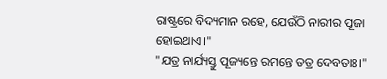ରାଷ୍ଟ୍ରରେ ବିଦ୍ୟମାନ ରହେ, ଯେଉଁଠି ନାରୀର ପୂଜା ହୋଇଥାଏ।"
"ଯତ୍ର ନାର୍ଯ୍ୟସ୍ତୁ ପୂଜ୍ୟନ୍ତେ ରମନ୍ତେ ତତ୍ର ଦେବତାଃ।"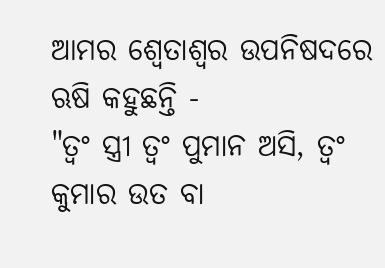ଆମର ଶ୍ୱେତାଶ୍ୱର ଉପନିଷଦରେ ଋଷି କହୁଛନ୍ତି -
"ତ୍ୱଂ ସ୍ତ୍ରୀ ତ୍ଵଂ ପୁମାନ ଅସି, ତ୍ଵଂ କୁମାର ଉତ ବା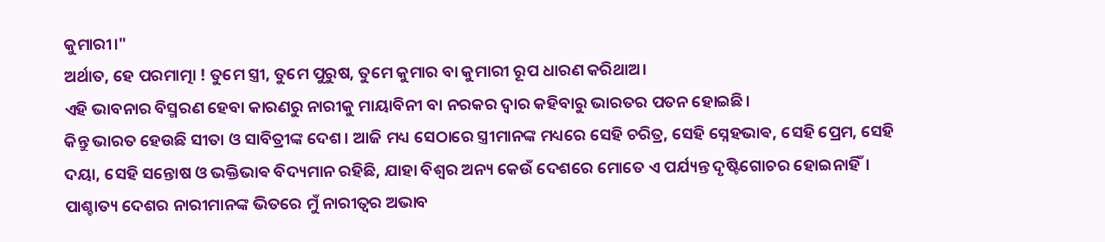କୁମାରୀ।"
ଅର୍ଥାତ, ହେ ପରମାତ୍ମା ! ତୁମେ ସ୍ତ୍ରୀ, ତୁମେ ପୁରୁଷ, ତୁମେ କୁମାର ବା କୁମାରୀ ରୂପ ଧାରଣ କରିଥାଅ।
ଏହି ଭାବନାର ବିସ୍ମରଣ ହେବା କାରଣରୁ ନାରୀକୁ ମାୟାବିନୀ ବା ନରକର ଦ୍ୱାର କହିବାରୁ ଭାରତର ପତନ ହୋଇଛି।
କିନ୍ତୁ ଭାରତ ହେଉଛି ସୀତା ଓ ସାବିତ୍ରୀଙ୍କ ଦେଶ। ଆଜି ମଧ୍ୟ ସେଠାରେ ସ୍ତ୍ରୀମାନଙ୍କ ମଧ୍ୟରେ ସେହି ଚରିତ୍ର, ସେହି ସ୍ନେହଭାଵ, ସେହି ପ୍ରେମ, ସେହି ଦୟା, ସେହି ସନ୍ତୋଷ ଓ ଭକ୍ତିଭାଵ ବିଦ୍ୟମାନ ରହିଛି, ଯାହା ବିଶ୍ୱର ଅନ୍ୟ କେଉଁ ଦେଶରେ ମୋତେ ଏ ପର୍ଯ୍ୟନ୍ତ ଦୃଷ୍ଟିଗୋଚର ହୋଇନାହିଁ।
ପାଶ୍ଚାତ୍ୟ ଦେଶର ନାରୀମାନଙ୍କ ଭିତରେ ମୁଁ ନାରୀତ୍ବର ଅଭାବ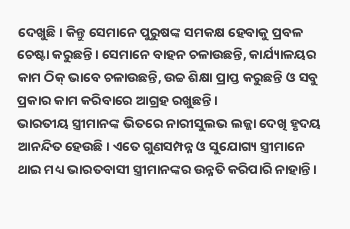ଦେଖୁଛି। କିନ୍ତୁ ସେମାନେ ପୁରୁଷଙ୍କ ସମକକ୍ଷ ହେବାକୁ ପ୍ରବଳ ଚେଷ୍ଟା କରୁଛନ୍ତି। ସେମାନେ ବାହନ ଚଳାଉଛନ୍ତି, କାର୍ଯ୍ୟାଳୟର କାମ ଠିକ୍ ଭାବେ ଚଳାଉଛନ୍ତି, ଉଚ୍ଚ ଶିକ୍ଷା ପ୍ରାପ୍ତ କରୁଛନ୍ତି ଓ ସବୁ ପ୍ରକାର କାମ କରିବାରେ ଆଗ୍ରହ ରଖୁଛନ୍ତି।
ଭାରତୀୟ ସ୍ତ୍ରୀମାନଙ୍କ ଭିତରେ ନାରୀସୁଲଭ ଲଜ୍ଜା ଦେଖି ହୃଦୟ ଆନନ୍ଦିତ ହେଉଛି। ଏତେ ଗୁଣସମ୍ପନ୍ନ ଓ ସୁଯୋଗ୍ୟ ସ୍ତ୍ରୀମାନେ ଥାଇ ମଧ୍ୟ ଭାରତବାସୀ ସ୍ତ୍ରୀମାନଙ୍କର ଉନ୍ନତି କରିପାରି ନାହାନ୍ତି।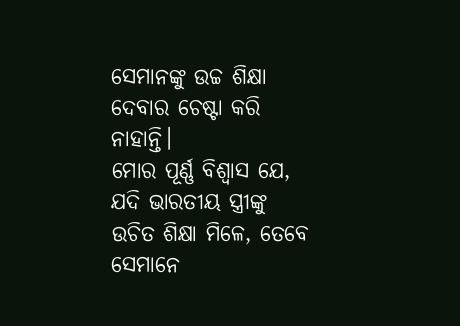ସେମାନଙ୍କୁ ଉଚ୍ଚ ଶିକ୍ଷା ଦେବାର ଚେଷ୍ଟା କରି ନାହାନ୍ତି।
ମୋର ପୂର୍ଣ୍ଣ ବିଶ୍ୱାସ ଯେ, ଯଦି ଭାରତୀୟ ସ୍ତ୍ରୀଙ୍କୁ ଉଚିତ ଶିକ୍ଷା ମିଳେ, ତେବେ ସେମାନେ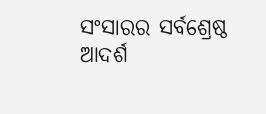ସଂସାରର ସର୍ବଶ୍ରେଷ୍ଠ ଆଦର୍ଶ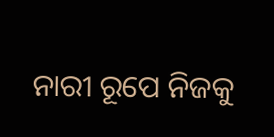ନାରୀ ରୂପେ ନିଜକୁ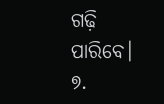ଗଢ଼ି ପାରିବେ।
୭.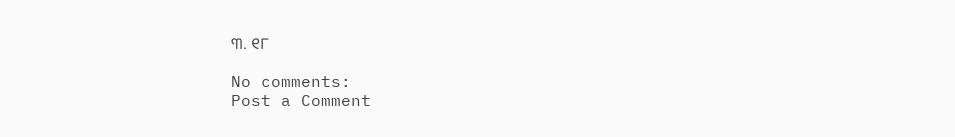୩. ୧୮

No comments:
Post a Comment